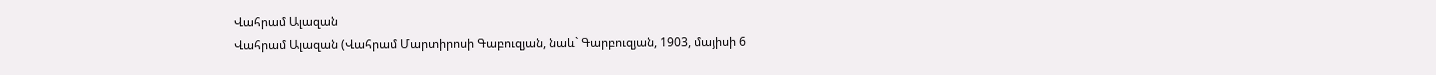Վահրամ Ալազան
Վահրամ Ալազան (Վահրամ Մարտիրոսի Գաբուզյան, նաև` Գարբուզյան, 1903, մայիսի 6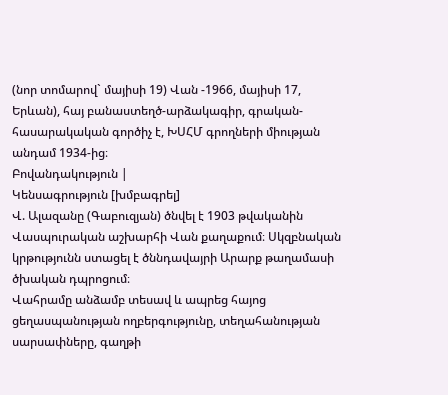(նոր տոմարով` մայիսի 19) Վան -1966, մայիսի 17, Երևան), հայ բանաստեղծ-արձակագիր, գրական-հասարակական գործիչ է, ԽՍՀՄ գրողների միության անդամ 1934-ից։
Բովանդակություն |
Կենսագրություն [խմբագրել]
Վ. Ալազանը (Գաբուզյան) ծնվել է 1903 թվականին Վասպուրական աշխարհի Վան քաղաքում։ Սկզբնական կրթությունն ստացել է ծննդավայրի Արարք թաղամասի ծխական դպրոցում։
Վահրամը անձամբ տեսավ և ապրեց հայոց ցեղասպանության ողբերգությունը, տեղահանության սարսափները, գաղթի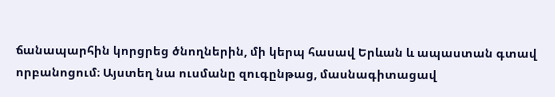ճանապարհին կորցրեց ծնողներին, մի կերպ հասավ Երևան և ապաստան գտավ որբանոցում։ Այստեղ նա ուսմանը զուգընթաց, մասնագիտացավ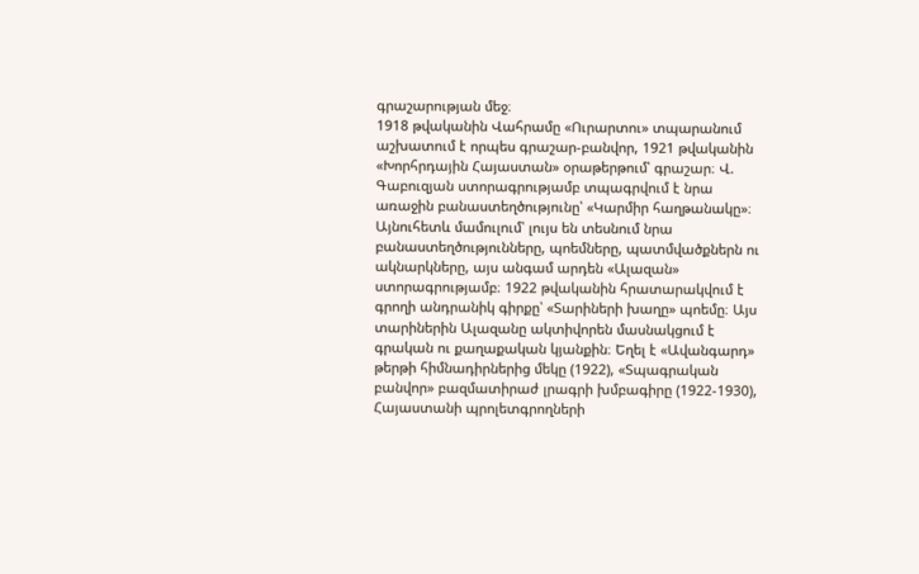գրաշարության մեջ։
1918 թվականին Վահրամը «Ուրարտու» տպարանում աշխատում է որպես գրաշար-բանվոր, 1921 թվականին «Խորհրդային Հայաստան» օրաթերթում՝ գրաշար։ Վ. Գաբուզյան ստորագրությամբ տպագրվում է նրա առաջին բանաստեղծությունը՝ «Կարմիր հաղթանակը»։ Այնուհետև մամուլում՝ լույս են տեսնում նրա բանաստեղծությունները, պոեմները, պատմվածքներն ու ակնարկները, այս անգամ արդեն «Ալազան» ստորագրությամբ։ 1922 թվականին հրատարակվում է գրողի անդրանիկ գիրքը՝ «Տարիների խաղը» պոեմը։ Այս տարիներին Ալազանը ակտիվորեն մասնակցում է գրական ու քաղաքական կյանքին։ Եղել է «Ավանգարդ» թերթի հիմնադիրներից մեկը (1922), «Տպագրական բանվոր» բազմատիրաժ լրագրի խմբագիրը (1922-1930), Հայաստանի պրոլետգրողների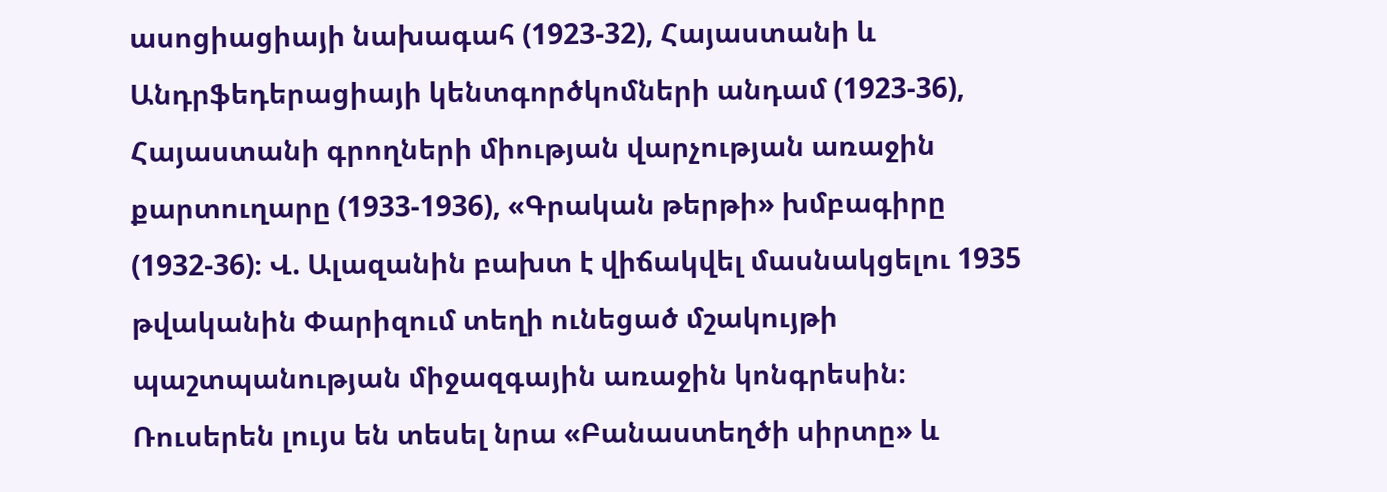ասոցիացիայի նախագահ (1923-32), Հայաստանի և Անդրֆեդերացիայի կենտգործկոմների անդամ (1923-36), Հայաստանի գրողների միության վարչության առաջին քարտուղարը (1933-1936), «Գրական թերթի» խմբագիրը (1932-36)։ Վ. Ալազանին բախտ է վիճակվել մասնակցելու 1935 թվականին Փարիզում տեղի ունեցած մշակույթի պաշտպանության միջազգային առաջին կոնգրեսին։
Ռուսերեն լույս են տեսել նրա «Բանաստեղծի սիրտը» և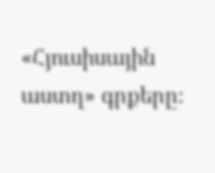«Հյուսիսային աստղ» գրքերը։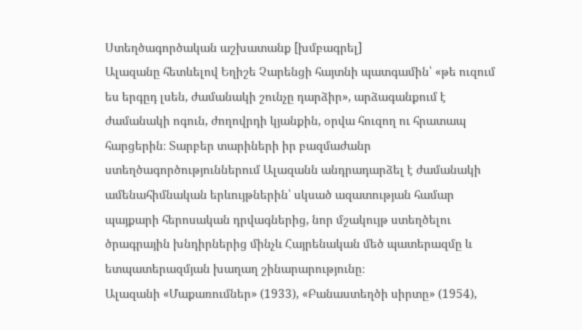Ստեղծագործական աշխատանք [խմբագրել]
Ալազանը հետևելով Եղիշե Չարենցի հայտնի պատգամին՝ «թե ուզում ես երգըդ լսեն, ժամանակի շունչը դարձիր», արձագանքում է ժամանակի ոգուն, ժողովրդի կյանքին, օրվա հուզող ու հրատապ հարցերին։ Տարբեր տարիների իր բազմաժանր ստեղծագործություններում Ալազանն անդրադարձել է ժամանակի ամենահիմնական երևույթներին՝ սկսած ազատության համար պայքարի հերոսական դրվագներից, նոր մշակույթ ստեղծելու ծրագրային խնդիրներից մինչև Հայրենական մեծ պատերազմը և ետպատերազմյան խաղաղ շինարարությունը։
Ալազանի «Մաքառումներ» (1933), «Բանաստեղծի սիրտը» (1954),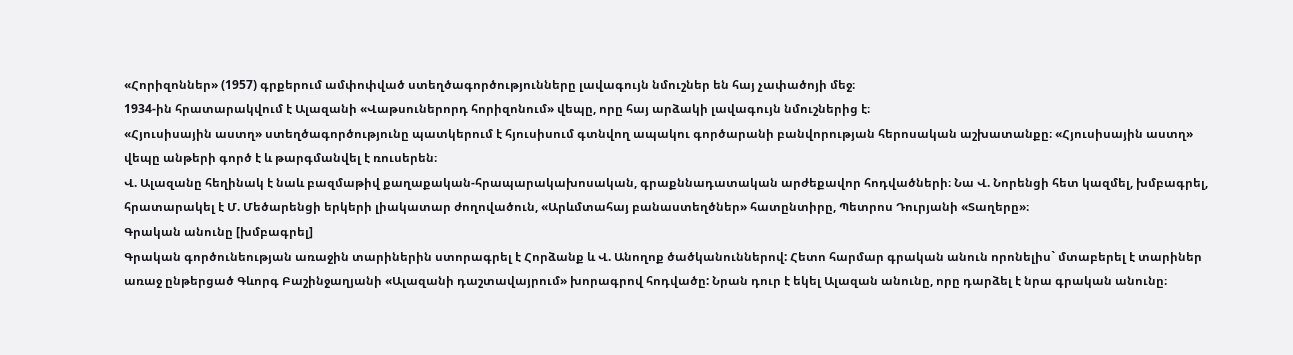«Հորիզոններ» (1957) գրքերում ամփոփված ստեղծագործությունները լավագույն նմուշներ են հայ չափածոյի մեջ։
1934-ին հրատարակվում է Ալազանի «Վաթսուներորդ հորիզոնում» վեպը, որը հայ արձակի լավագույն նմուշներից է։
«Հյուսիսային աստղ» ստեղծագործությունը պատկերում է հյուսիսում գտնվող ապակու գործարանի բանվորության հերոսական աշխատանքը։ «Հյուսիսային աստղ» վեպը անթերի գործ է և թարգմանվել է ռուսերեն։
Վ. Ալազանը հեղինակ է նաև բազմաթիվ քաղաքական-հրապարակախոսական, գրաքննադատական արժեքավոր հոդվածների։ Նա Վ. Նորենցի հետ կազմել, խմբագրել, հրատարակել է Մ. Մեծարենցի երկերի լիակատար ժողովածուն, «Արևմտահայ բանաստեղծներ» հատընտիրը, Պետրոս Դուրյանի «Տաղերը»։
Գրական անունը [խմբագրել]
Գրական գործունեության առաջին տարիներին ստորագրել է Հորձանք և Վ. Անողոք ծածկանուններով: Հետո հարմար գրական անուն որոնելիս` մտաբերել է տարիներ առաջ ընթերցած Գևորգ Բաշինջաղյանի «Ալազանի դաշտավայրում» խորագրով հոդվածը: Նրան դուր է եկել Ալազան անունը, որը դարձել է նրա գրական անունը։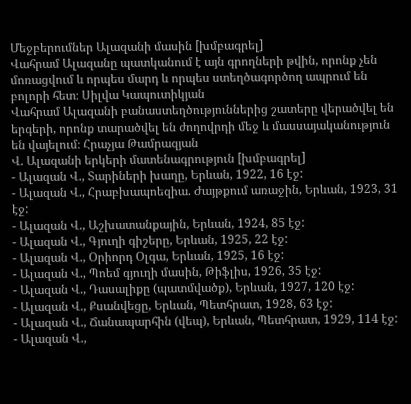Մեջբերումներ Ալազանի մասին [խմբագրել]
Վահրամ Ալազանը պատկանում է այն գրողների թվին, որոնք չեն մոռացվում և որպես մարդ և որպես ստեղծագործող ապրում են բոլորի հետ։ Սիլվա Կապուտիկյան
Վահրամ Ալազանի բանաստեղծություններից շատերը վերածվել են երգերի, որոնք տարածվել են ժողովրդի մեջ և մասսայականություն են վայելում։ Հրաչյա Թամրազյան
Վ. Ալազանի երկերի մատենագրություն [խմբագրել]
- Ալազան Վ., Տարիների խաղը, Երևան, 1922, 16 էջ:
- Ալազան Վ., Հրաբխապոեզիա. Ժայթքում առաջին, Երևան, 1923, 31 էջ:
- Ալազան Վ., Աշխատանքային, Երևան, 1924, 85 էջ:
- Ալազան Վ., Գյուղի գիշերը, Երևան, 1925, 22 էջ:
- Ալազան Վ., Օրիորդ Օլգա, Երևան, 1925, 16 էջ:
- Ալազան Վ., Պոեմ գյուղի մասին, Թիֆլիս, 1926, 35 էջ:
- Ալազան Վ., Դասալիքը (պատմվածք), Երևան, 1927, 120 էջ:
- Ալազան Վ., Քսանվեցը, Երևան, Պետհրատ, 1928, 63 էջ:
- Ալազան Վ., Ճանապարհին (վեպ), Երևան, Պետհրատ, 1929, 114 էջ:
- Ալազան Վ.,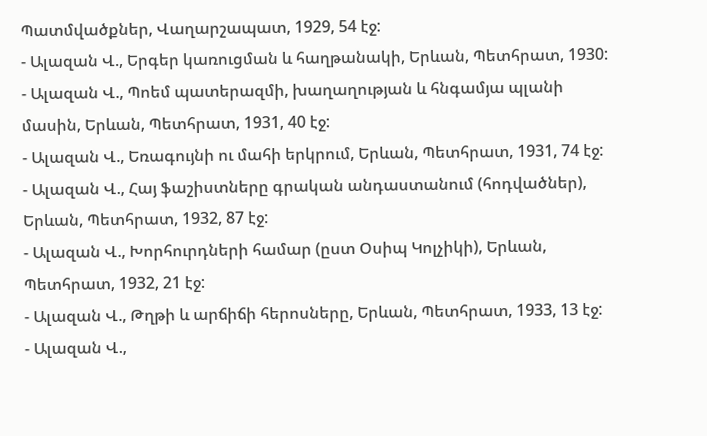Պատմվածքներ, Վաղարշապատ, 1929, 54 էջ:
- Ալազան Վ., Երգեր կառուցման և հաղթանակի, Երևան, Պետհրատ, 1930:
- Ալազան Վ., Պոեմ պատերազմի, խաղաղության և հնգամյա պլանի մասին, Երևան, Պետհրատ, 1931, 40 էջ:
- Ալազան Վ., Եռագույնի ու մահի երկրում, Երևան, Պետհրատ, 1931, 74 էջ:
- Ալազան Վ., Հայ ֆաշիստները գրական անդաստանում (հոդվածներ), Երևան, Պետհրատ, 1932, 87 էջ:
- Ալազան Վ., Խորհուրդների համար (ըստ Օսիպ Կոլչիկի), Երևան, Պետհրատ, 1932, 21 էջ:
- Ալազան Վ., Թղթի և արճիճի հերոսները, Երևան, Պետհրատ, 1933, 13 էջ:
- Ալազան Վ.,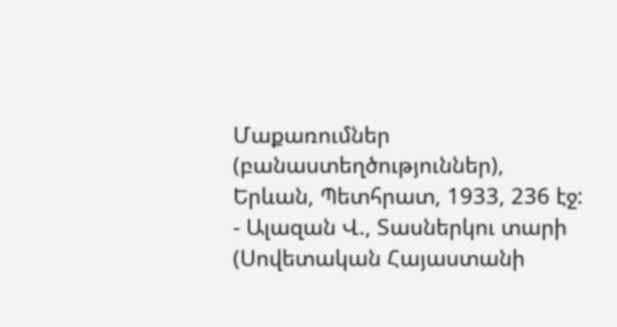Մաքառումներ (բանաստեղծություններ), Երևան, Պետհրատ, 1933, 236 էջ:
- Ալազան Վ., Տասներկու տարի (Սովետական Հայաստանի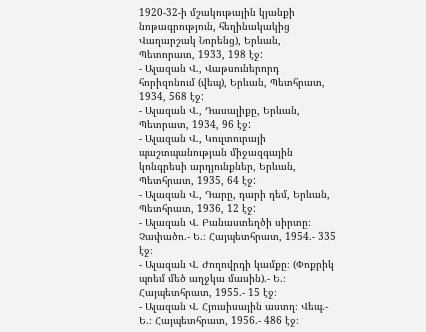1920-32-ի մշակութային կյանքի նոթագրություն, հեղինակակից Վաղարշակ Նորենց), Երևան, Պետորատ, 1933, 198 էջ:
- Ալազան Վ., Վաթսուներորդ հորիզոնում (վեպ), Երևան, Պետհրատ, 1934, 568 էջ:
- Ալազան Վ., Դասալիքը, Երևան, Պետրատ, 1934, 96 էջ:
- Ալազան Վ., Կուլտուրայի պաշտպանության միջազգային կոնգրեսի արդյունքներ, Երևան, Պետհրատ, 1935, 64 էջ:
- Ալազան Վ., Դարը, դարի դեմ, Երևան, Պետհրատ, 1936, 12 էջ:
- Ալազան Վ. Բանաստեղծի սիրտը։ Չափածո.- Ե.։ Հայպետհրատ, 1954.- 335 էջ։
- Ալազան Վ. Ժողովրդի կամքը։ (Փոքրիկ պոեմ մեծ աղջկա մասին).- Ե.։ Հայպետհրատ, 1955.- 15 էջ։
- Ալազան Վ. Հյուսիսային աստղ։ Վեպ.- Ե.։ Հայպետհրատ, 1956.- 486 էջ։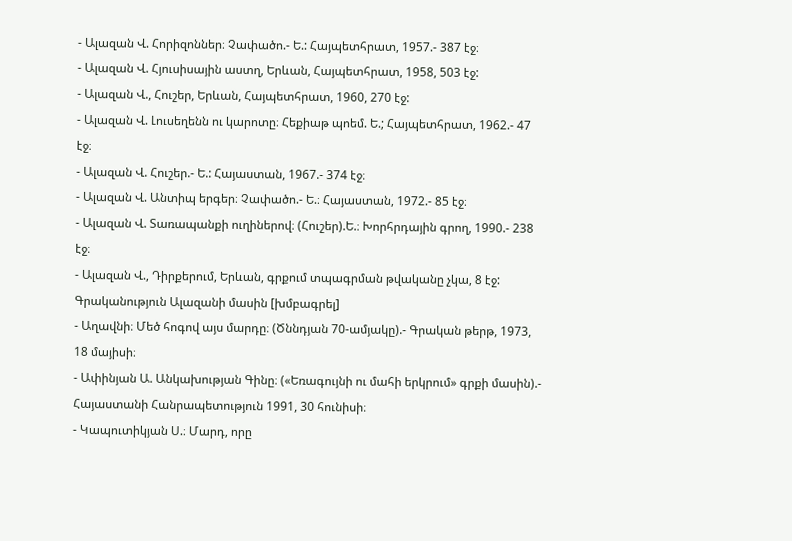- Ալազան Վ. Հորիզոններ։ Չափածո.- Ե.: Հայպետհրատ, 1957.- 387 էջ։
- Ալազան Վ. Հյուսիսային աստղ, Երևան, Հայպետհրատ, 1958, 503 էջ:
- Ալազան Վ., Հուշեր, Երևան, Հայպետհրատ, 1960, 270 էջ:
- Ալազան Վ. Լուսեղենն ու կարոտը։ Հեքիաթ պոեմ. Ե.; Հայպետհրատ, 1962.- 47 էջ։
- Ալազան Վ. Հուշեր.- Ե.: Հայաստան, 1967.- 374 էջ։
- Ալազան Վ. Անտիպ երգեր։ Չափածո.- Ե.։ Հայաստան, 1972.- 85 էջ։
- Ալազան Վ. Տառապանքի ուղիներով։ (Հուշեր).Ե.։ Խորհրդային գրող, 1990.- 238 էջ։
- Ալազան Վ., Դիրքերում, Երևան, գրքում տպագրման թվականը չկա, 8 էջ:
Գրականություն Ալազանի մասին [խմբագրել]
- Աղավնի։ Մեծ հոգով այս մարդը։ (Ծննդյան 70-ամյակը).- Գրական թերթ, 1973, 18 մայիսի։
- Ափինյան Ա. Անկախության Գինը։ («Եռագույնի ու մահի երկրում» գրքի մասին).- Հայաստանի Հանրապետություն 1991, 30 հունիսի։
- Կապուտիկյան Ս.։ Մարդ, որը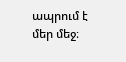ապրում է մեր մեջ։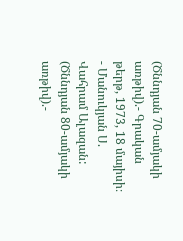(Ծննդյան 70-ամյակի առթիվ).- Գրական թերթ, 1973, 18 մայիսի։
- Մանուկյան Ս. Վահրամ Ալազան: (Ծննդյան 80-ամյակի առթիվ).-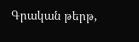Գրական թերթ,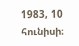1983, 10 հունիսի։